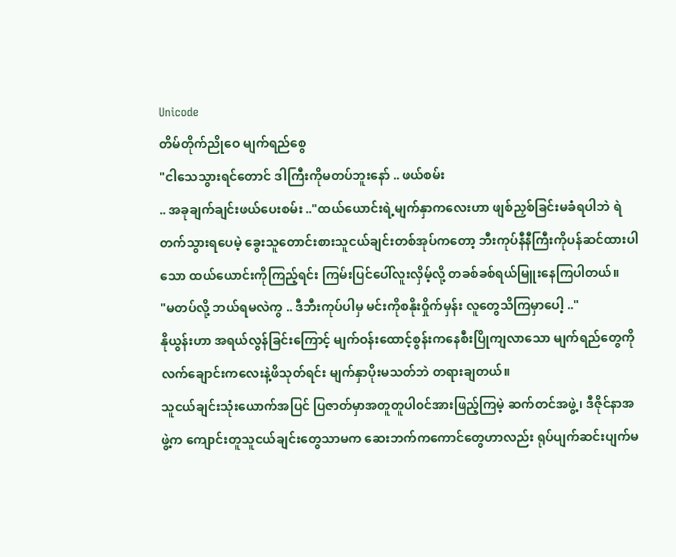Unicode
တိမ်တိုက်ညိုဝေ မျက်ရည်စွေ
"ငါသေသွားရင်တောင် ဒါကြီးကိုမတပ်ဘူးနော် .. ဖယ်စမ်း
.. အခုချက်ချင်းဖယ်ပေးစမ်း .."ထယ်ယောင်းရဲ့မျက်နှာကလေးဟာ ဖျစ်ညှစ်ခြင်းမခံရပါဘဲ ရဲတက်သွားရပေမဲ့ ခွေးသူတောင်းစားသူငယ်ချင်းတစ်အုပ်ကတော့ ဘီးကုပ်နီနီကြီးကိုပန်ဆင်ထားပါသော ထယ်ယောင်းကိုကြည့်ရင်း ကြမ်းပြင်ပေါ်လူးလှိမ့်လို့ တခစ်ခစ်ရယ်မြူးနေကြပါတယ်။
"မတပ်လို့ ဘယ်ရမလဲကွ .. ဒီဘီးကုပ်ပါမှ မင်းကိုစနိုးဝှိုက်မှန်း လူတွေသိကြမှာပေါ့ .."
နိုယွန်းဟာ အရယ်လွန်ခြင်းကြောင့် မျက်ဝန်းထောင့်စွန်းကနေစီးပြိုကျလာသော မျက်ရည်တွေကို လက်ချောင်းကလေးနဲ့ဖိသုတ်ရင်း မျက်နှာပိုးမသတ်ဘဲ တရားချတယ်။
သူငယ်ချင်းသုံးယောက်အပြင် ပြဇာတ်မှာအတူတူပါ၀င်အားဖြည့်ကြမဲ့ ဆက်တင်အဖွဲ့၊ ဒီဇိုင်နာအဖွဲ့က ကျောင်းတူသူငယ်ချင်းတွေသာမက ဆေးဘက်ကကောင်တွေဟာလည်း ရုပ်ပျက်ဆင်းပျက်မ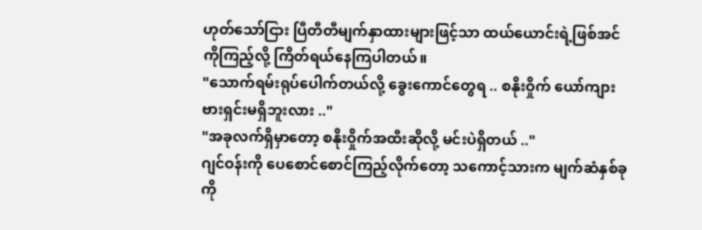ဟုတ်သော်ငြား ပြီတီတီမျက်နှာထားများဖြင့်သာ ထယ်ယောင်းရဲ့ဖြစ်အင်ကိုကြည့်လို့ ကြိတ်ရယ်နေကြပါတယ်။
"သောက်ရမ်းရုပ်ပေါက်တယ်လို့ ခွေးကောင်တွေရ .. စနိုးဝှိုက် ယော်ကျားဗားရှင်းမရှိဘူးလား .."
"အခုလက်ရှိမှာတော့ စနိုးဝှိုက်အထီးဆိုလို့ မင်းပဲရှိတယ် .."
ဂျင်ဝန်းကို ပေစောင်စောင်ကြည့်လိုက်တော့ သကောင့်သားက မျက်ဆံနှစ်ခုကို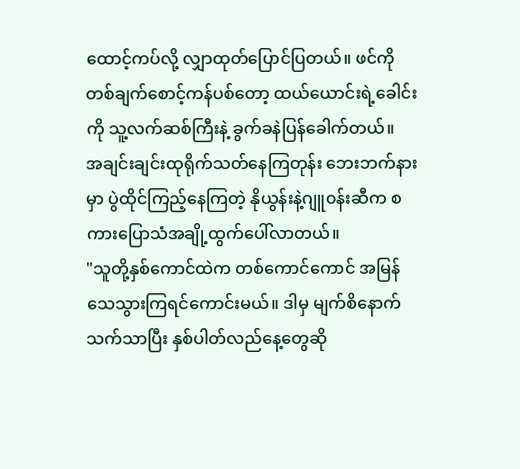ထောင့်ကပ်လို့ လျှာထုတ်ပြောင်ပြတယ်။ ဖင်ကိုတစ်ချက်စောင့်ကန်ပစ်တော့ ထယ်ယောင်းရဲ့ခေါင်းကို သူ့လက်ဆစ်ကြီးနဲ့ ခွက်ခနဲပြန်ခေါက်တယ်။
အချင်းချင်းထုရိုက်သတ်နေကြတုန်း ဘေးဘက်နားမှာ ပွဲထိုင်ကြည့်နေကြတဲ့ နိုယွန်းနဲ့ဂျူ၀န်းဆီက စကားပြောသံအချို့ထွက်ပေါ်လာတယ်။
"သူတို့နှစ်ကောင်ထဲက တစ်ကောင်ကောင် အမြန်သေသွားကြရင်ကောင်းမယ်။ ဒါမှ မျက်စိနောက်သက်သာပြီး နှစ်ပါတ်လည်နေ့တွေဆို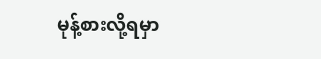မုန့်စားလို့ရမှာ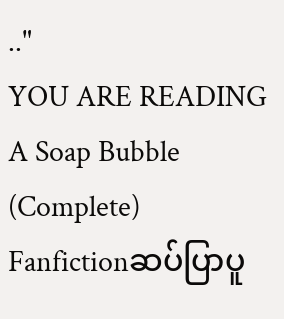.."
YOU ARE READING
A Soap Bubble (Complete)
Fanfictionဆပ်ပြာပူ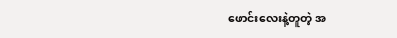ဖောင်းလေးနဲ့တူတဲ့ အ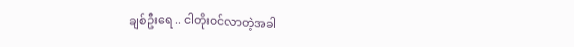ချစ်ဦးရေ .. ငါတိုး၀င်လာတဲ့အခါ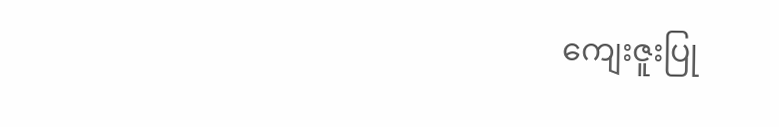ကျေးဇူးပြု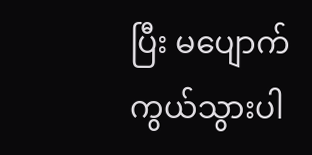ပြီး မပျောက်ကွယ်သွားပါ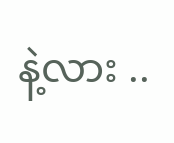နဲ့လား ..